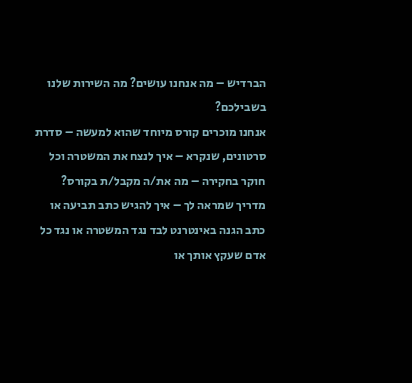הברדיש – מה אנחנו עושים? מה השירות שלנו בשבילכם?
אנחנו מוכרים קורס מיוחד שהוא למעשה – סדרת סרטונים, שנקרא – איך לנצח את המשטרה וכל חוקר בחקירה – מה את/ה מקבל/ת בקורס? מדריך שמראה לך – איך להגיש כתב תביעה או כתב הגנה באינטרנט לבד נגד המשטרה או נגד כל אדם שעקץ אותך או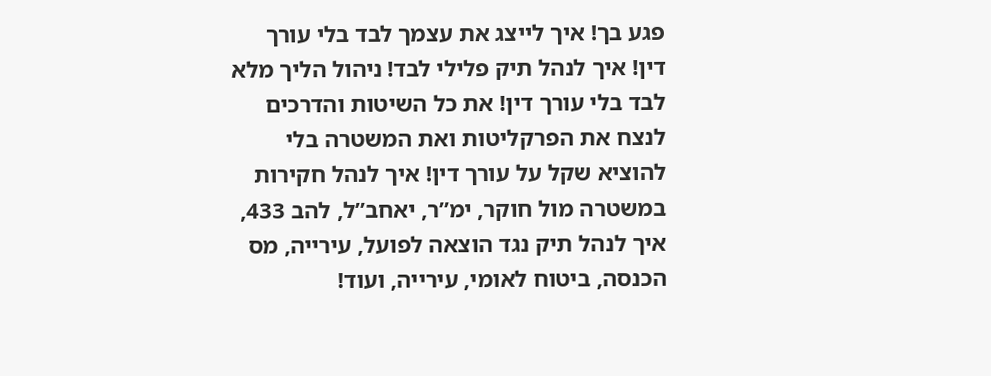פגע בך! איך לייצג את עצמך לבד בלי עורך דין! איך לנהל תיק פלילי לבד! ניהול הליך מלא לבד בלי עורך דין! את כל השיטות והדרכים לנצח את הפרקליטות ואת המשטרה בלי להוציא שקל על עורך דין! איך לנהל חקירות במשטרה מול חוקר, ימ”ר, יאחב”ל, להב 433, איך לנהל תיק נגד הוצאה לפועל, עירייה, מס הכנסה, ביטוח לאומי, עירייה, ועוד!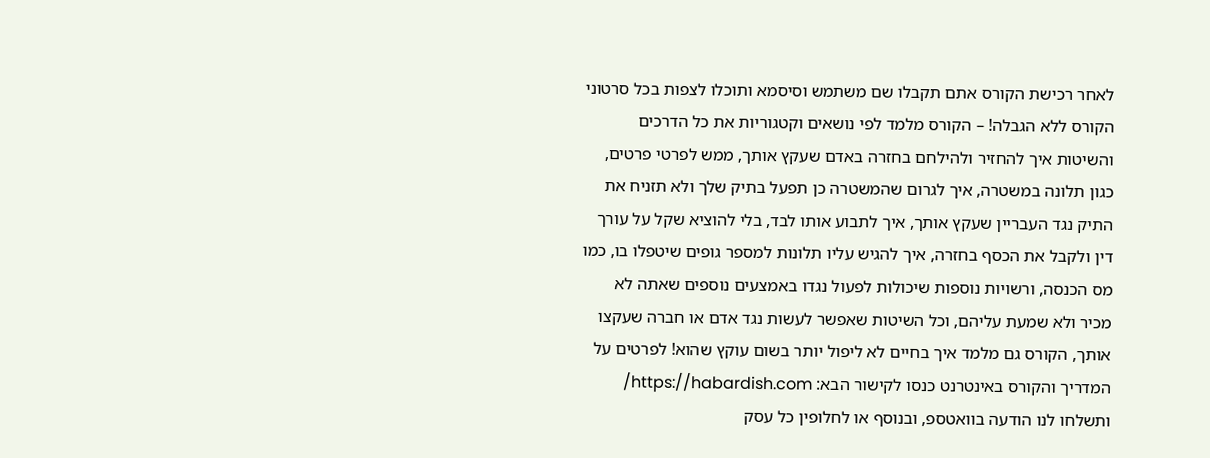לאחר רכישת הקורס אתם תקבלו שם משתמש וסיסמא ותוכלו לצפות בכל סרטוני הקורס ללא הגבלה! – הקורס מלמד לפי נושאים וקטגוריות את כל הדרכים והשיטות איך להחזיר ולהילחם בחזרה באדם שעקץ אותך, ממש לפרטי פרטים, כגון תלונה במשטרה, איך לגרום שהמשטרה כן תפעל בתיק שלך ולא תזניח את התיק נגד העבריין שעקץ אותך, איך לתבוע אותו לבד, בלי להוציא שקל על עורך דין ולקבל את הכסף בחזרה, איך להגיש עליו תלונות למספר גופים שיטפלו בו, כמו מס הכנסה, ורשויות נוספות שיכולות לפעול נגדו באמצעים נוספים שאתה לא מכיר ולא שמעת עליהם, וכל השיטות שאפשר לעשות נגד אדם או חברה שעקצו אותך, הקורס גם מלמד איך בחיים לא ליפול יותר בשום עוקץ שהוא! לפרטים על המדריך והקורס באינטרנט כנסו לקישור הבא: https://habardish.com/ ותשלחו לנו הודעה בוואטספ, ובנוסף או לחלופין כל עסק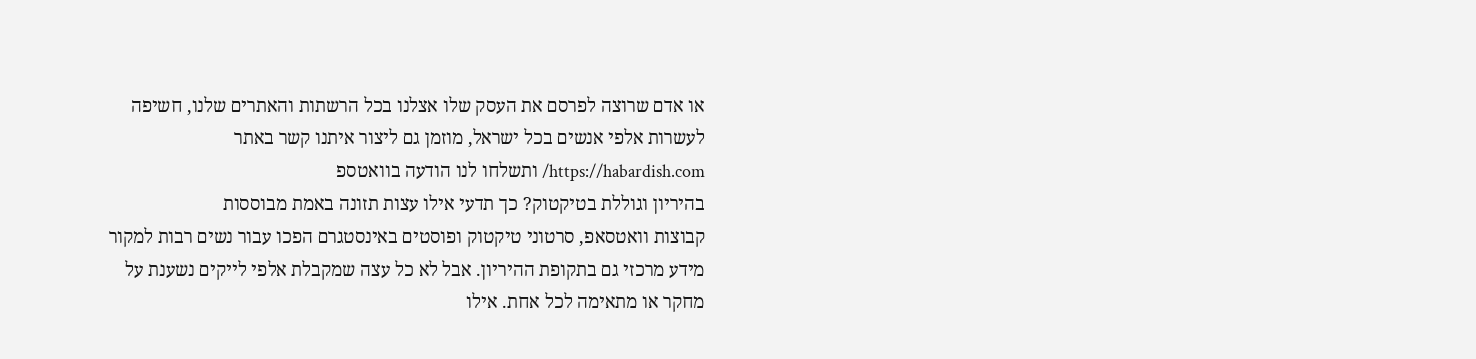או אדם שרוצה לפרסם את העסק שלו אצלנו בכל הרשתות והאתרים שלנו, חשיפה לעשרות אלפי אנשים בכל ישראל, מוזמן גם ליצור איתנו קשר באתר https://habardish.com/ ותשלחו לנו הודעה בוואטספ
בהיריון וגוללת בטיקטוק? כך תדעי אילו עצות תזונה באמת מבוססות
קבוצות וואטסאפ, סרטוני טיקטוק ופוסטים באינסטגרם הפכו עבור נשים רבות למקור מידע מרכזי גם בתקופת ההיריון. אבל לא כל עצה שמקבלת אלפי לייקים נשענת על מחקר או מתאימה לכל אחת. אילו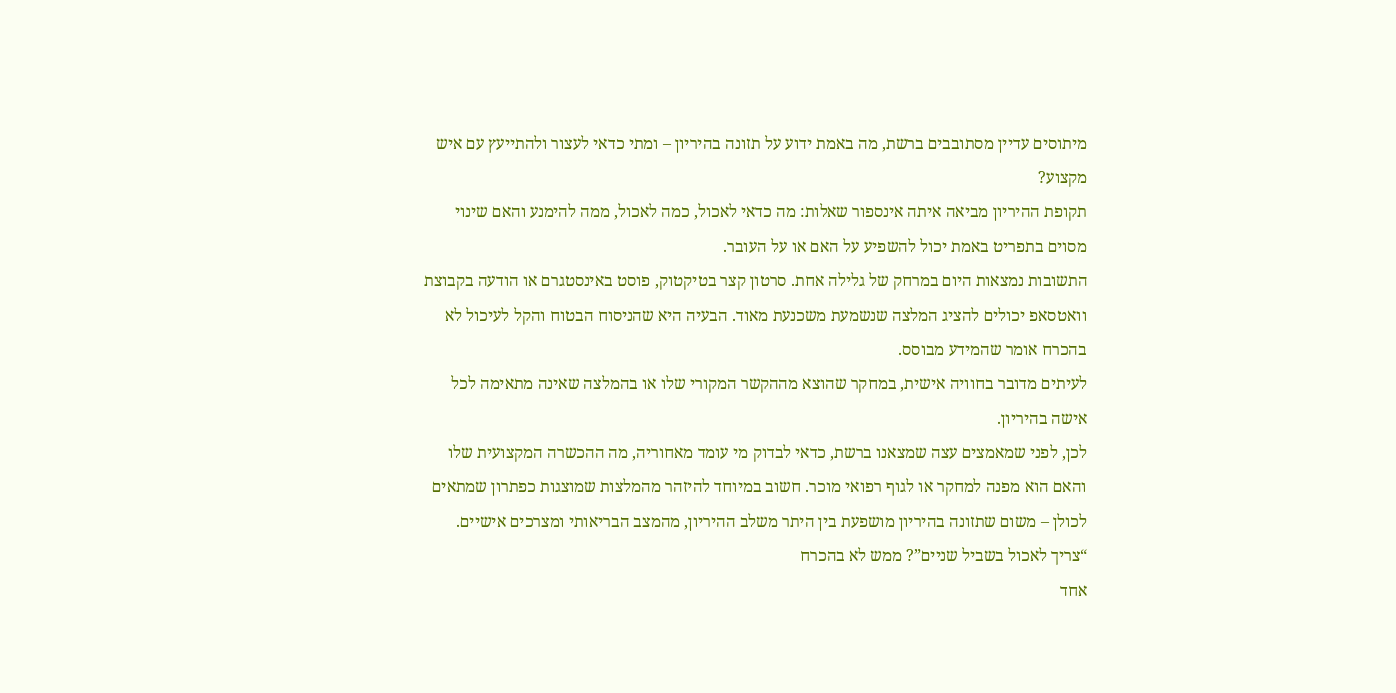מיתוסים עדיין מסתובבים ברשת, מה באמת ידוע על תזונה בהיריון – ומתי כדאי לעצור ולהתייעץ עם איש מקצוע?
תקופת ההיריון מביאה איתה אינספור שאלות: מה כדאי לאכול, כמה לאכול, ממה להימנע והאם שינוי מסוים בתפריט באמת יכול להשפיע על האם או על העובר.
התשובות נמצאות היום במרחק של גלילה אחת. סרטון קצר בטיקטוק, פוסט באינסטגרם או הודעה בקבוצת וואטסאפ יכולים להציג המלצה שנשמעת משכנעת מאוד. הבעיה היא שהניסוח הבטוח והקל לעיכול לא בהכרח אומר שהמידע מבוסס.
לעיתים מדובר בחוויה אישית, במחקר שהוצא מההקשר המקורי שלו או בהמלצה שאינה מתאימה לכל אישה בהיריון.
לכן, לפני שמאמצים עצה שמצאנו ברשת, כדאי לבדוק מי עומד מאחוריה, מה ההכשרה המקצועית שלו והאם הוא מפנה למחקר או לגוף רפואי מוכר. חשוב במיוחד להיזהר מהמלצות שמוצגות כפתרון שמתאים לכולן – משום שתזונה בהיריון מושפעת בין היתר משלב ההיריון, מהמצב הבריאותי ומצרכים אישיים.
“צריך לאכול בשביל שניים”? ממש לא בהכרח
אחד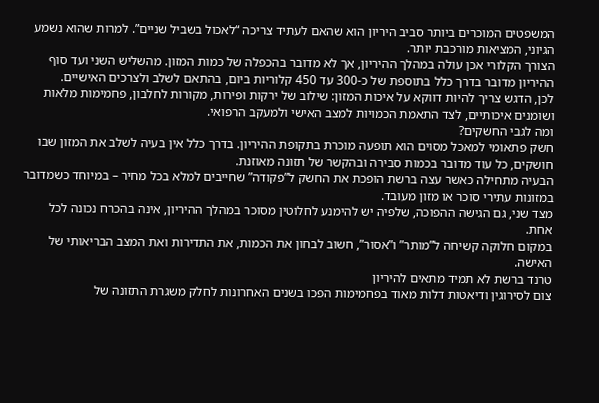המשפטים המוכרים ביותר סביב היריון הוא שהאם לעתיד צריכה “לאכול בשביל שניים”. למרות שהוא נשמע הגיוני, המציאות מורכבת יותר.
הצורך הקלורי אכן עולה במהלך ההיריון, אך לא מדובר בהכפלה של כמות המזון. מהשליש השני ועד סוף ההיריון מדובר בדרך כלל בתוספת של כ-300 עד 450 קלוריות ביום, בהתאם לשלב ולצרכים האישיים.
לכן, הדגש צריך להיות דווקא על איכות המזון: שילוב של ירקות ופירות, מקורות לחלבון, פחמימות מלאות ושומנים איכותיים, לצד התאמת הכמויות למצב האישי ולמעקב הרפואי.
ומה לגבי החשקים?
חשק פתאומי למאכל מסוים הוא תופעה מוכרת בתקופת ההיריון. בדרך כלל אין בעיה לשלב את המזון שבו חושקים, כל עוד מדובר בכמות סבירה ובהקשר של תזונה מאוזנת.
הבעיה מתחילה כאשר עצה ברשת הופכת את החשק ל”פקודה” שחייבים למלא בכל מחיר – במיוחד כשמדובר במזונות עתירי סוכר או מזון מעובד.
מצד שני, גם הגישה ההפוכה, שלפיה יש להימנע לחלוטין מסוכר במהלך ההיריון, אינה בהכרח נכונה לכל אחת.
במקום חלוקה קשיחה ל”מותר” ו”אסור”, חשוב לבחון את הכמות, את התדירות ואת המצב הבריאותי של האישה.
טרנד ברשת לא תמיד מתאים להיריון
צום לסירוגין ודיאטות דלות מאוד בפחמימות הפכו בשנים האחרונות לחלק משגרת התזונה של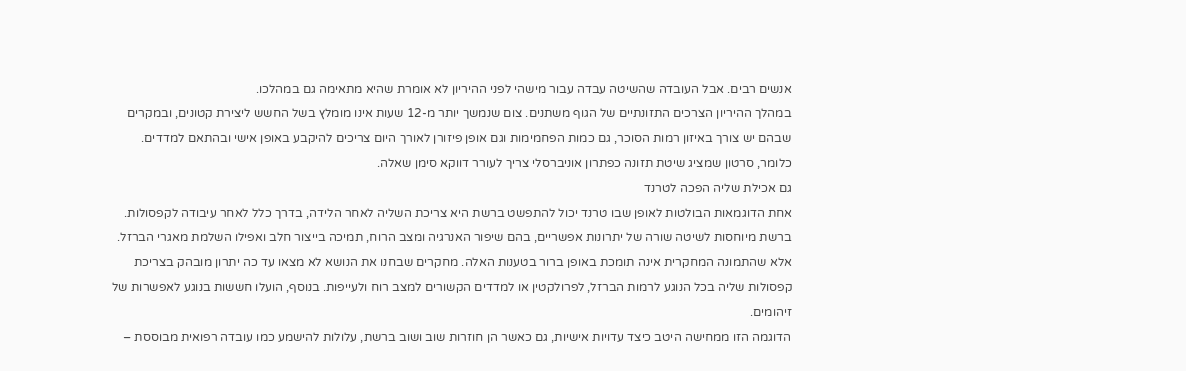אנשים רבים. אבל העובדה שהשיטה עבדה עבור מישהי לפני ההיריון לא אומרת שהיא מתאימה גם במהלכו.
במהלך ההיריון הצרכים התזונתיים של הגוף משתנים. צום שנמשך יותר מ-12 שעות אינו מומלץ בשל החשש ליצירת קטונים, ובמקרים שבהם יש צורך באיזון רמות הסוכר, גם כמות הפחמימות וגם אופן פיזורן לאורך היום צריכים להיקבע באופן אישי ובהתאם למדדים.
כלומר, סרטון שמציג שיטת תזונה כפתרון אוניברסלי צריך לעורר דווקא סימן שאלה.
גם אכילת שליה הפכה לטרנד
אחת הדוגמאות הבולטות לאופן שבו טרנד יכול להתפשט ברשת היא צריכת השליה לאחר הלידה, בדרך כלל לאחר עיבודה לקפסולות.
ברשת מיוחסות לשיטה שורה של יתרונות אפשריים, בהם שיפור האנרגיה ומצב הרוח, תמיכה בייצור חלב ואפילו השלמת מאגרי הברזל.
אלא שהתמונה המחקרית אינה תומכת באופן ברור בטענות האלה. מחקרים שבחנו את הנושא לא מצאו עד כה יתרון מובהק בצריכת קפסולות שליה בכל הנוגע לרמות הברזל, לפרולקטין או למדדים הקשורים למצב רוח ולעייפות. בנוסף, הועלו חששות בנוגע לאפשרות של זיהומים.
הדוגמה הזו ממחישה היטב כיצד עדויות אישיות, גם כאשר הן חוזרות שוב ושוב ברשת, עלולות להישמע כמו עובדה רפואית מבוססת –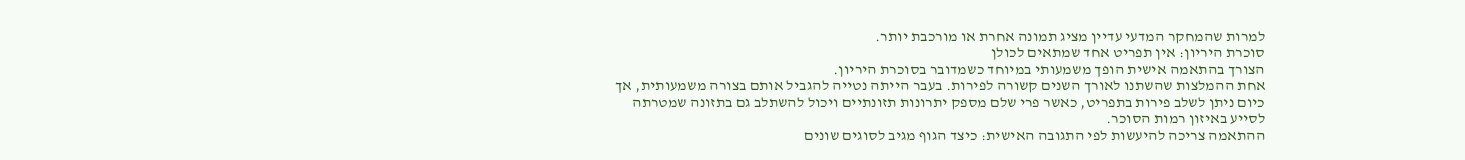למרות שהמחקר המדעי עדיין מציג תמונה אחרת או מורכבת יותר.
סוכרת היריון: אין תפריט אחד שמתאים לכולן
הצורך בהתאמה אישית הופך משמעותי במיוחד כשמדובר בסוכרת היריון.
אחת ההמלצות שהשתנו לאורך השנים קשורה לפירות. בעבר הייתה נטייה להגביל אותם בצורה משמעותית, אך כיום ניתן לשלב פירות בתפריט, כאשר פרי שלם מספק יתרונות תזונתיים ויכול להשתלב גם בתזונה שמטרתה לסייע באיזון רמות הסוכר.
ההתאמה צריכה להיעשות לפי התגובה האישית: כיצד הגוף מגיב לסוגים שונים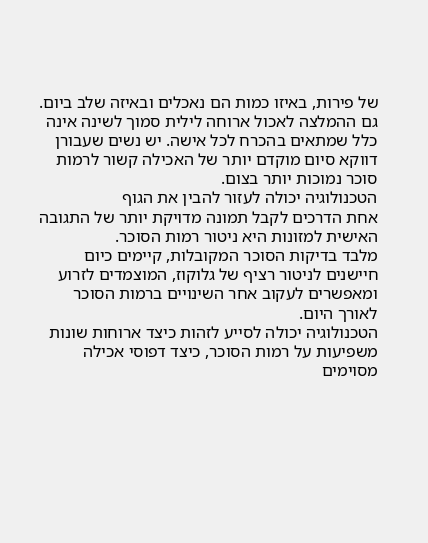של פירות, באיזו כמות הם נאכלים ובאיזה שלב ביום.
גם ההמלצה לאכול ארוחה לילית סמוך לשינה אינה כלל שמתאים בהכרח לכל אישה. יש נשים שעבורן דווקא סיום מוקדם יותר של האכילה קשור לרמות סוכר נמוכות יותר בצום.
הטכנולוגיה יכולה לעזור להבין את הגוף
אחת הדרכים לקבל תמונה מדויקת יותר של התגובה האישית למזונות היא ניטור רמות הסוכר.
מלבד בדיקות הסוכר המקובלות, קיימים כיום חיישנים לניטור רציף של גלוקוז, המוצמדים לזרוע ומאפשרים לעקוב אחר השינויים ברמות הסוכר לאורך היום.
הטכנולוגיה יכולה לסייע לזהות כיצד ארוחות שונות משפיעות על רמות הסוכר, כיצד דפוסי אכילה מסוימים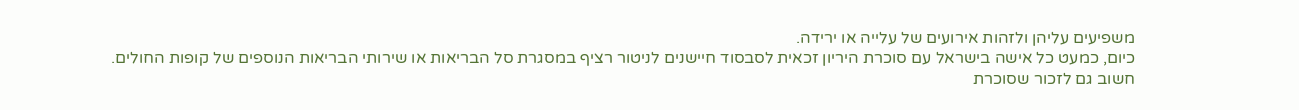משפיעים עליהן ולזהות אירועים של עלייה או ירידה.
כיום, כמעט כל אישה בישראל עם סוכרת היריון זכאית לסבסוד חיישנים לניטור רציף במסגרת סל הבריאות או שירותי הבריאות הנוספים של קופות החולים.
חשוב גם לזכור שסוכרת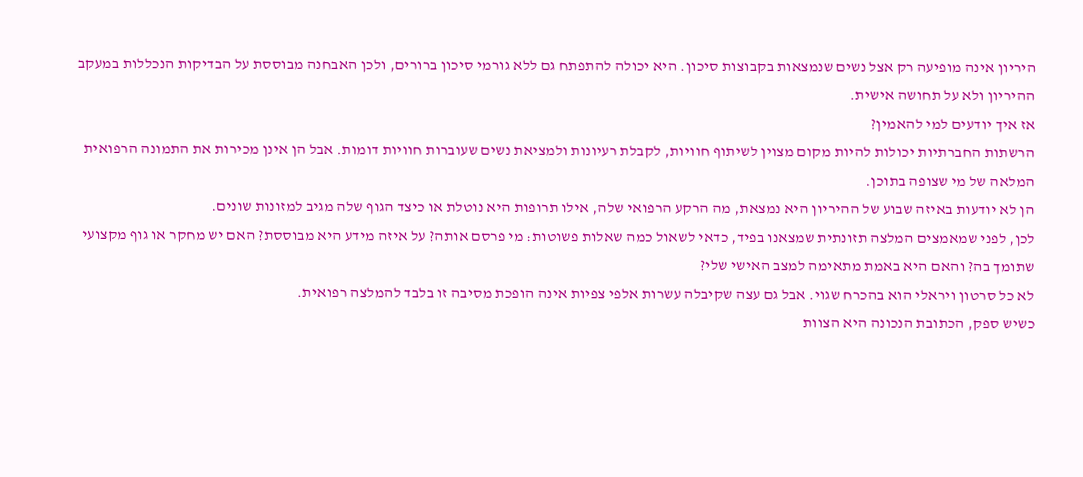היריון אינה מופיעה רק אצל נשים שנמצאות בקבוצות סיכון. היא יכולה להתפתח גם ללא גורמי סיכון ברורים, ולכן האבחנה מבוססת על הבדיקות הנכללות במעקב ההיריון ולא על תחושה אישית.
אז איך יודעים למי להאמין?
הרשתות החברתיות יכולות להיות מקום מצוין לשיתוף חוויות, לקבלת רעיונות ולמציאת נשים שעוברות חוויות דומות. אבל הן אינן מכירות את התמונה הרפואית המלאה של מי שצופה בתוכן.
הן לא יודעות באיזה שבוע של ההיריון היא נמצאת, מה הרקע הרפואי שלה, אילו תרופות היא נוטלת או כיצד הגוף שלה מגיב למזונות שונים.
לכן, לפני שמאמצים המלצה תזונתית שמצאנו בפיד, כדאי לשאול כמה שאלות פשוטות: מי פרסם אותה? על איזה מידע היא מבוססת? האם יש מחקר או גוף מקצועי שתומך בה? והאם היא באמת מתאימה למצב האישי שלי?
לא כל סרטון ויראלי הוא בהכרח שגוי. אבל גם עצה שקיבלה עשרות אלפי צפיות אינה הופכת מסיבה זו בלבד להמלצה רפואית.
כשיש ספק, הכתובת הנכונה היא הצוות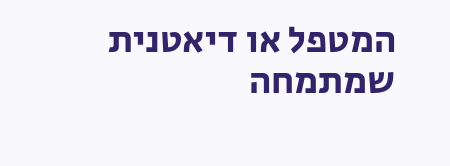המטפל או דיאטנית שמתמחה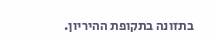בתזונה בתקופת ההיריון.